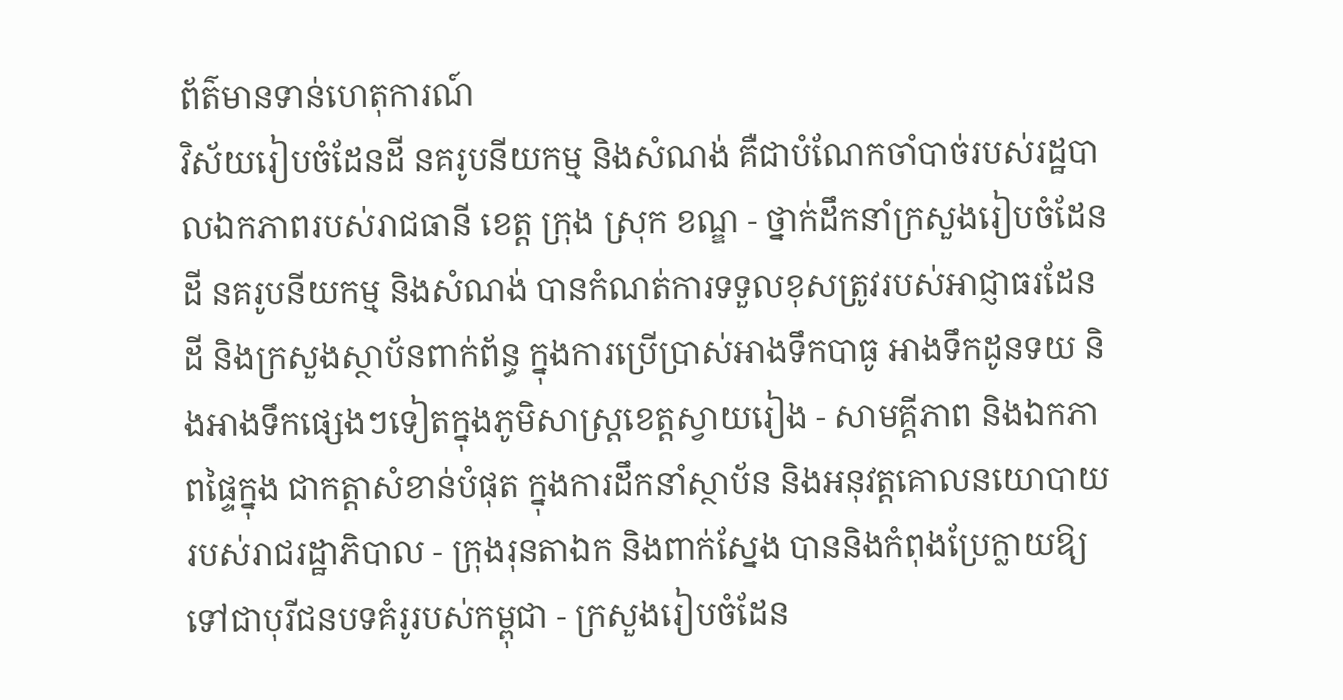ព័ត៌មានទាន់ហេតុការណ៍
វិស័យរៀបចំដែនដី នគរូបនីយកម្ម និងសំណង់ គឺជាបំណែកចាំបាច់របស់រដ្ឋបាលឯកភាពរបស់រាជធានី ខេត្ត ក្រុង ស្រុក ខណ្ឌ - ថ្នាក់ដឹកនាំក្រសួងរៀបចំដែនដី នគរូបនីយកម្ម និងសំណង់ បានកំណត់ការទទួលខុសត្រូវរបស់អាជ្ញាធរដែនដី និងក្រសួងស្ថាប័នពាក់ព័ន្ធ ក្នុងការប្រើប្រាស់អាងទឹកបាធូ អាងទឹកដូនទយ និងអាងទឹកផ្សេងៗទៀតក្នុងភូមិសាស្ត្រខេត្តស្វាយរៀង - សាមគ្គីភាព និងឯកភាពផ្ទៃក្នុង ជាកត្តាសំខាន់បំផុត ក្នុងការដឹកនាំស្ថាប័ន និងអនុវត្តគោលនយោបាយរបស់រាជរដ្ឋាភិបាល - ក្រុងរុនតាឯក និងពាក់ស្នែង បាននិងកំពុងប្រែក្លាយឱ្យទៅជាបុរីជនបទគំរូរបស់កម្ពុជា - ក្រសួងរៀបចំដែន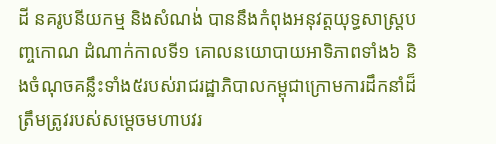ដី នគរូបនីយកម្ម និងសំណង់ បាននឹងកំពុងអនុវត្តយុទ្ធសាស្រ្តបញ្ចកោណ ដំណាក់កាលទី១ គោលនយោបាយអាទិភាពទាំង៦ និងចំណុចគន្លឹះទាំង៥របស់រាជរដ្ឋាភិបាលកម្ពុជាក្រោមការដឹកនាំដ៏ត្រឹមត្រូវរបស់សម្តេចមហាបវរ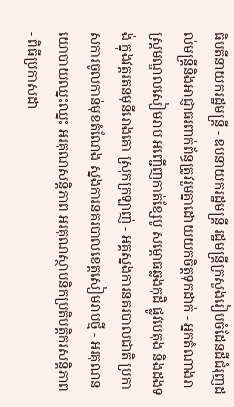ធិបតីនាយករដ្ឋមន្ត្រី - ឧបនាយករដ្ឋមន្ត្រី រដ្ឋមន្ត្រីក្រសួងរៀបចំដែនដីជំរុញដល់មន្ត្រីនិងអាជ្ញាធរពាក់ព័ន្ធត្រូវរួមគ្នាដោយយកចិត្តទុកដាក់ - អ្នកតំណាងរាស្ត្រមណ្ឌលសៀមរាប អញ្ជើញកាត់ខ្សែបូ សម្ពោធឆ្លងកុដិ ផ្លូវបេតុង និងដងទង់ ក្នុងវត្តរតនមុនីរោងគោ ស្រុកក្រឡាញ់ - អគ្គស្នងការនគរបាលជាតិ ប្រកាសការចូលកាន់មុខតំណែង ស្នងការនគរបាលខេត្តសៀមរាបថ្មី - អរគុណនយោបាយឈ្នះឈ្នះ អរគុណសន្តិភាព អរគុណស្ថាបនិកប្រតិបត្តិករសន្តិភាព - ពិធីប្រកាសដា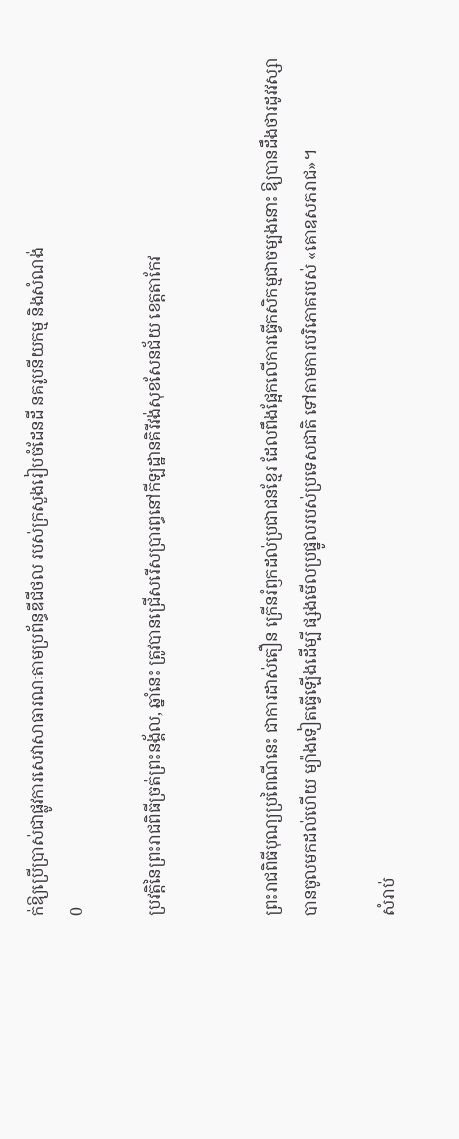ក់ឱ្យប្រើប្រាស់ជាផ្លូវការសេវាសាធារណៈតាមប្រព័ន្ធឌីជីថល របស់ក្រសួងរៀបចំដែនដី នគរូបនីយកម្ម និងសំណង់
0

ប្រវត្តិនៃព្រះរាជពិធីច្រត់ព្រះនង្គ័ល, ឆ្នាំនេះ ត្រូវបានជ្រើសរើសប្រារព្ធនៅកីឡដ្ឋានគិរីវង់សុខសែនជ័យ ខេត្តតាកែវ


ព្រះរាជពិធីបុណ្យប្រពៃណីនេះ ជាការដាស់តឿន ក្រើនរំឭកដល់ប្រជាជនខ្មែរ ដែលពឹងផ្អែកលើការធ្វើកសិកម្មជាចម្បងនោះ ឱ្យបានដឹងថារដូវវស្សាបានចូលមកដល់ហើយ ម្យ៉ាងទៀតធ្វើឡើងដើម្បី ផ្សងមើលប្រផ្នូលរបស់ប្រទេសជាតិ ទៅតាមការបរិភោគរបស់ «គោឧសភរាជ»។

សំរាប់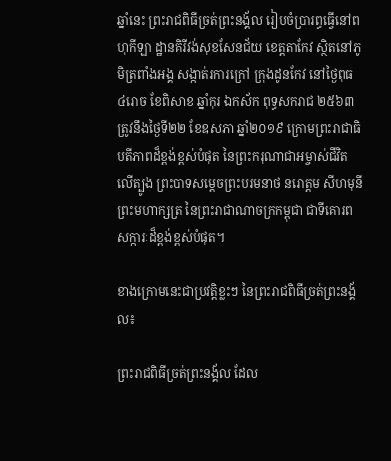ឆ្នាំនេះ ព្រះរាជពិធីច្រត់ព្រះនង្គ័ល រៀបចំប្រារព្ធធ្វើនៅពហុកីឡា ដ្ឋានគិរីវង់សុខសែនជ័យ ខេត្តតាកែវ ស្ថិតនៅភូមិត្រពាំងអង្គ សង្កាត់រការក្រៅ ក្រុងដូនកែវ នៅថ្ងៃពុធ ៤រោច ខែពិសាខ ឆ្នាំកុរ ឯកស័ក ពុទ្ធសករាជ ២៥៦៣ ត្រូវនឹងថ្ងៃទី២២ ខែឧសភា ឆ្នាំ២០១៩ ក្រោមព្រះរាជាធិបតីភាពដ៏ខ្ពង់ខ្ពស់បំផុត នៃព្រះករុណាជាអម្ចាស់ជីវិតលើត្បូង ព្រះបាទសម្តេចព្រះបរមនាថ នរោត្តម សីហមុនី ព្រះមហាក្សត្រ នៃព្រះរាជាណាចក្រកម្ពុជា ជាទីគោរពសក្ការៈដ៏ខ្ពង់ខ្ពស់បំផុត។

ខាងក្រោមនេះជាប្រវត្តិខ្លះៗ នៃព្រះរាជពិធីច្រត់ព្រះនង្គ័ល៖

ព្រះរាជពិធីច្រត់ព្រះនង្គ័ល ដែល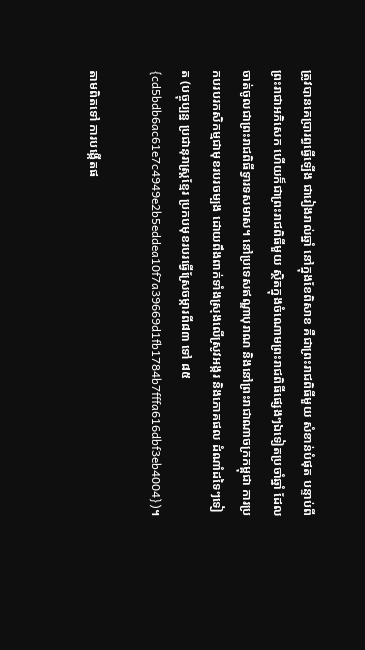ត្រូវបានគេប្រារព្ធធ្វើឡើង ជារៀងរាល់ឆ្នាំ នៅក្នុងខែពិសាខ គឺជាព្រះរាជពិធីមួយ សំខាន់បំផុត បន្ទាប់ពីព្រះរាជាអភិសេក ហើយក៏ជាព្រះរាជពិធីមួយ ស្ថិតក្នុងចំណោមព្រះរាជពិធីផ្សេងៗឯទៀតប្រចាំឆ្នាំ ដែលចាត់ចូលជាព្រះរាជពិធីទ្វារទសមាស។ នៅប្រទេសឥណ្ឌាបុរាណ និងនៅព្រះរាជាណាចក្រកម្ពុជា ការប្រកបរបរកសិកម្មជាមុខរបរចម្បង ដោយពឹងពាក់ទាំងស្រុងលើស្រូវអង្ករ និងភោគផល ដំណាំដទៃៗទៀត (បច្ចុប្បន្ន ប្រជានុរាស្ត្រខ្មែរ ប្រកបមុខរបរធ្វើស្រែចម្ការពី៨៣ ទៅ ៨៥{cd5bdb6ac61e7c4949e2b5eddea10f7a39669d1fb1784b7fffa616dbf3eb4004})។

តាមពិតទៅ ការបង្កើតផ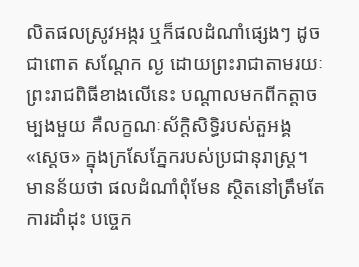លិតផលស្រូវអង្ករ ឬក៏ផលដំណាំផ្សេងៗ ដូចជាពោត សណ្តែក ល្ង ដោយព្រះរាជាតាមរយៈព្រះរាជពិធីខាងលើនេះ បណ្តាលមកពីកត្តាចម្បងមួយ គឺលក្ខណៈស័ក្តិសិទ្ធិរបស់តួអង្គ «ស្តេច» ក្នុងក្រសែភ្នែករបស់ប្រជានុរាស្ត្រ។ មានន័យថា ផលដំណាំពុំមែន ស្ថិតនៅត្រឹមតែការដាំដុះ បច្ចេក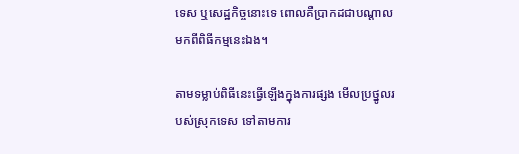ទេស ឬសេដ្ឋកិច្ចនោះទេ ពោលគឺប្រាកដជាបណ្តាលមកពីពិធីកម្មនេះឯង។

តាមទម្លាប់ពិធីនេះធ្វើឡើងក្នុងការផ្សង មើលប្រថ្នូលរបស់ស្រុកទេស ទៅតាមការ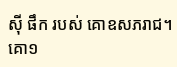ស៊ី ផឹក របស់ គោឧសភរាជ។ គោ១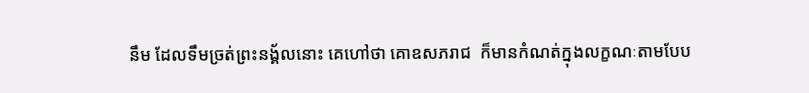នឹម ដែលទឹមច្រត់ព្រះនង្គ័លនោះ គេហៅថា គោឧសភរាជ  ក៏មានកំណត់ក្នុងលក្ខណៈតាមបែប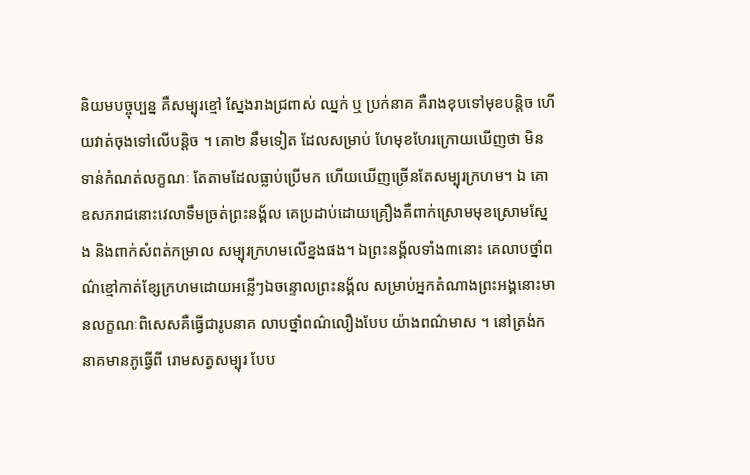និយមបច្ចុប្បន្ន គឺសម្បុរខ្មៅ ស្នែងរាងជ្រពាស់ ឈ្នក់ ឬ ប្រក់នាគ គឺរាងខុបទៅមុខបន្ដិច ហើយវាត់ចុងទៅលើបន្ដិច ។ គោ២ នឹមទៀត ដែលសម្រាប់ ហែមុខហែរក្រោយឃើញថា មិនទាន់កំណត់លក្ខណៈ តែតាមដែលធ្លាប់ប្រើមក ហើយឃើញច្រើនតែសម្បុរក្រហម។ ឯ គោឧសភរាជនោះវេលាទឹមច្រត់ព្រះនង្គ័ល គេប្រដាប់ដោយគ្រឿងគឺពាក់ស្រោមមុខស្រោមស្នែង និងពាក់សំពត់កម្រាល សម្បុរក្រហមលើខ្នងផង។ ឯព្រះនង្គ័លទាំង៣នោះ គេលាបថ្នាំពណ៌ខ្មៅកាត់ខ្សែក្រហមដោយអន្លើៗឯចន្ទោលព្រះនង្គ័ល សម្រាប់អ្នកតំណាងព្រះអង្គនោះមានលក្ខណៈពិសេសគឺធ្វើជារូបនាគ លាបថ្នាំពណ៌លឿងបែប យ៉ាងពណ៌មាស ។ នៅត្រង់កនាគមានភូធ្វើពី រោមសត្វសម្បុរ បែប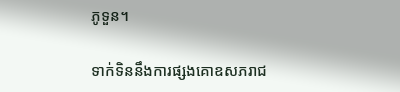ភូទួន។

ទាក់ទិននឹងការផ្សងគោឧសភរាជ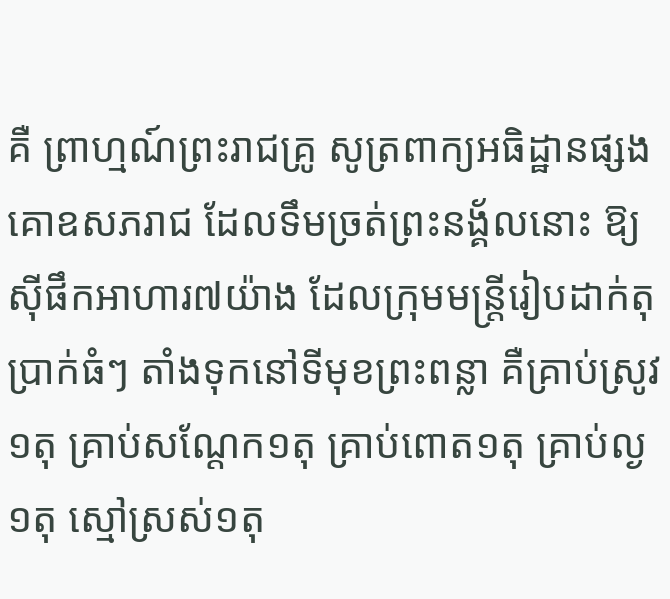គឺ ព្រាហ្មណ៍ព្រះរាជគ្រូ សូត្រពាក្យអធិដ្ឋានផ្សងគោឧសភរាជ ដែលទឹមច្រត់ព្រះនង្គ័លនោះ ឱ្យស៊ីផឹកអាហារ៧យ៉ាង ដែលក្រុមមន្ត្រីរៀបដាក់តុប្រាក់ធំៗ តាំងទុកនៅទីមុខព្រះពន្លា គឺគ្រាប់ស្រូវ១តុ គ្រាប់សណ្ដែក១តុ គ្រាប់ពោត១តុ គ្រាប់ល្ង១តុ ស្មៅស្រស់១តុ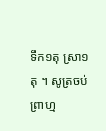ទឹក១តុ ស្រា១តុ ។ សូត្រចប់ព្រាហ្ម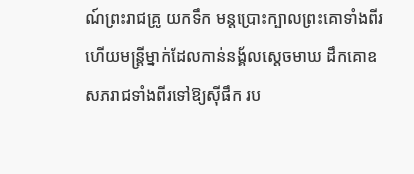ណ៍ព្រះរាជគ្រូ យកទឹក មន្ដប្រោះក្បាលព្រះគោទាំងពីរ ហើយមន្ដ្រីម្នាក់ដែលកាន់នង្គ័លស្ដេចមាឃ ដឹកគោឧសភរាជទាំងពីរទៅឱ្យស៊ីផឹក រប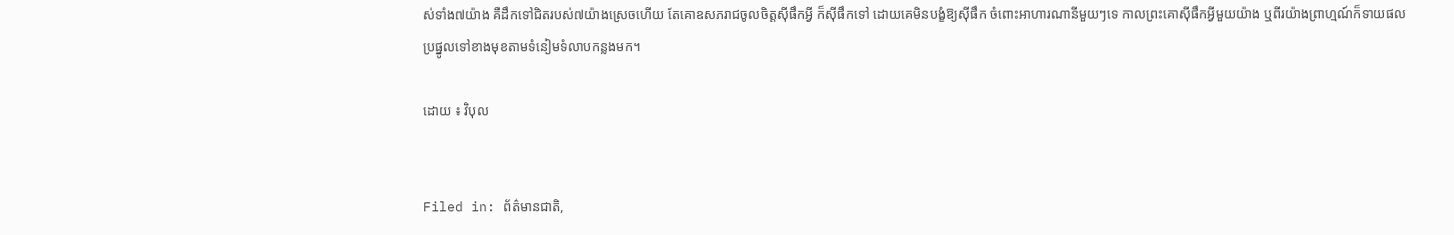ស់ទាំង៧យ៉ាង គឺដឹកទៅជិតរបស់៧យ៉ាងស្រេចហើយ តែគោឧសភរាជចូលចិត្ដស៊ីផឹកអ្វី ក៏ស៊ីផឹកទៅ ដោយគេមិនបង្ខំឱ្យស៊ីផឹក ចំពោះអាហារណានីមួយៗទេ កាលព្រះគោស៊ីផឹកអ្វីមួយយ៉ាង ឬពីរយ៉ាងព្រាហ្មណ៍ក៏ទាយផលប្រផ្នូលទៅខាងមុខតាមទំនៀមទំលាបកន្លងមក។

ដោយ ៖ វិបុល


Filed in: ព័ត៌មានជាតិ,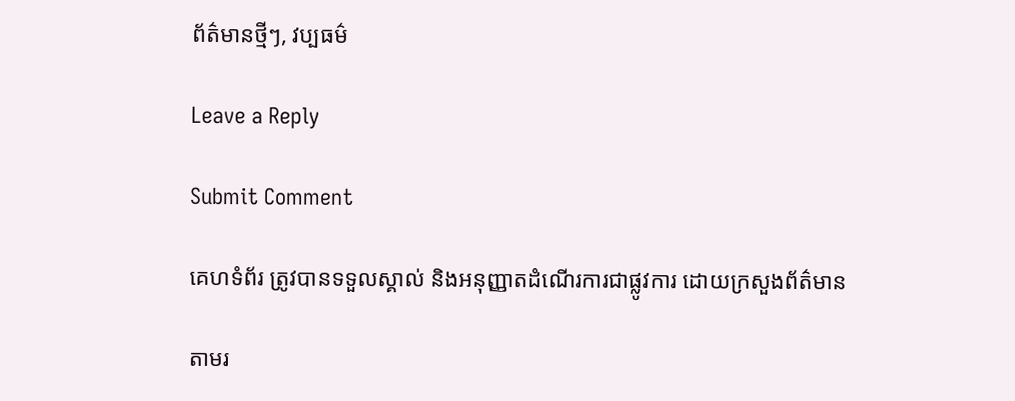ព័ត៌មានថ្មីៗ, វប្បធម៌

Leave a Reply

Submit Comment

គេហទំព័រ ត្រូវបានទទួលស្គាល់ និងអនុញ្ញាតដំណើរការជាផ្លូវការ ដោយក្រសួងព័ត៌មាន

តាមរ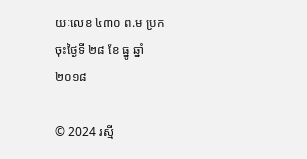យៈលេខ ៤៣០ ព.ម ប្រក ចុះថ្ងៃទី ២៨ ខែ ធ្នូ ឆ្នាំ ២០១៨

© 2024 រស្មី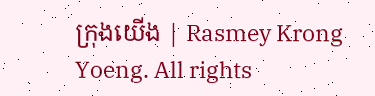ក្រុងយើង | Rasmey Krong Yoeng. All rights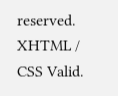reserved. XHTML / CSS Valid.